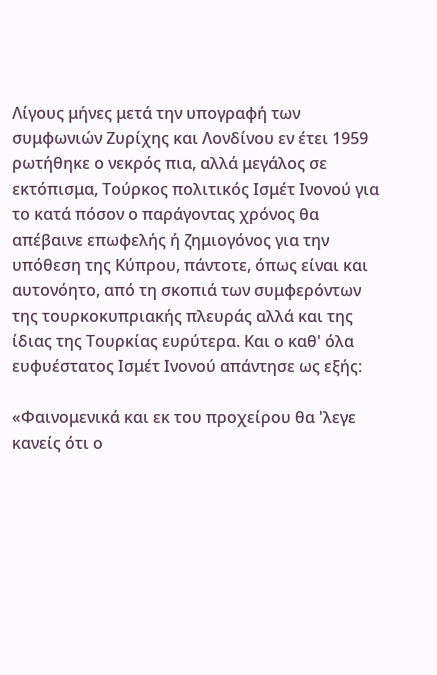Λίγους μήνες μετά την υπογραφή των συμφωνιών Ζυρίχης και Λονδίνου εν έτει 1959 ρωτήθηκε ο νεκρός πια, αλλά μεγάλος σε εκτόπισμα, Τούρκος πολιτικός Ισμέτ Ινονού για το κατά πόσον ο παράγοντας χρόνος θα απέβαινε επωφελής ή ζημιογόνος για την υπόθεση της Κύπρου, πάντοτε, όπως είναι και αυτονόητο, από τη σκοπιά των συμφερόντων της τουρκοκυπριακής πλευράς αλλά και της ίδιας της Τουρκίας ευρύτερα. Και ο καθ' όλα ευφυέστατος Ισμέτ Ινονού απάντησε ως εξής:

«Φαινομενικά και εκ του προχείρου θα 'λεγε κανείς ότι ο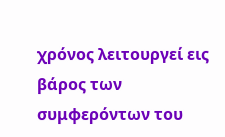χρόνος λειτουργεί εις βάρος των συμφερόντων του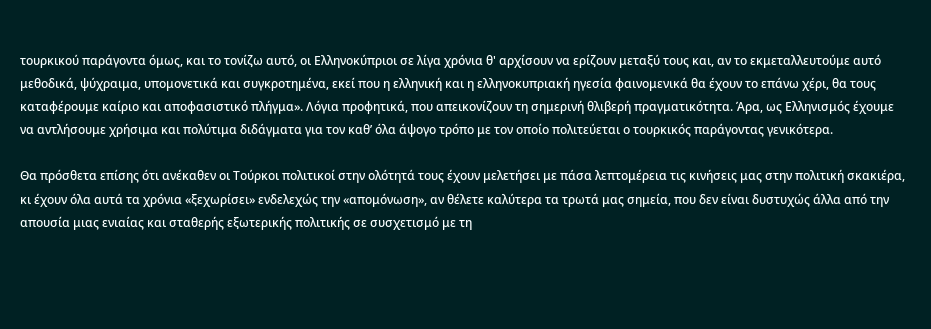τουρκικού παράγοντα όμως, και το τονίζω αυτό, οι Ελληνοκύπριοι σε λίγα χρόνια θ' αρχίσουν να ερίζουν μεταξύ τους και, αν το εκμεταλλευτούμε αυτό μεθοδικά, ψύχραιμα, υπομονετικά και συγκροτημένα, εκεί που η ελληνική και η ελληνοκυπριακή ηγεσία φαινομενικά θα έχουν το επάνω χέρι, θα τους καταφέρουμε καίριο και αποφασιστικό πλήγμα». Λόγια προφητικά, που απεικονίζουν τη σημερινή θλιβερή πραγματικότητα. Άρα, ως Ελληνισμός έχουμε να αντλήσουμε χρήσιμα και πολύτιμα διδάγματα για τον καθ’ όλα άψογο τρόπο με τον οποίο πολιτεύεται ο τουρκικός παράγοντας γενικότερα.

Θα πρόσθετα επίσης ότι ανέκαθεν οι Τούρκοι πολιτικοί στην ολότητά τους έχουν μελετήσει με πάσα λεπτομέρεια τις κινήσεις μας στην πολιτική σκακιέρα, κι έχουν όλα αυτά τα χρόνια «ξεχωρίσει» ενδελεχώς την «απομόνωση», αν θέλετε καλύτερα τα τρωτά μας σημεία, που δεν είναι δυστυχώς άλλα από την απουσία μιας ενιαίας και σταθερής εξωτερικής πολιτικής σε συσχετισμό με τη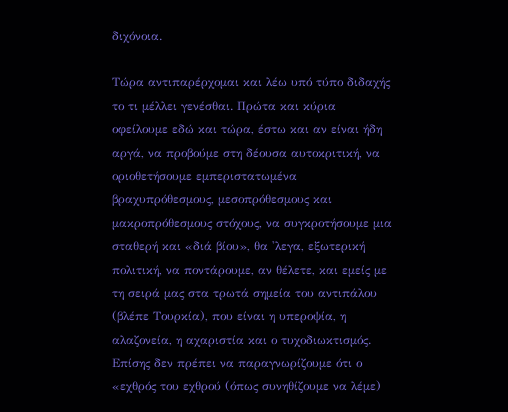διχόνοια.

Τώρα αντιπαρέρχομαι και λέω υπό τύπο διδαχής το τι μέλλει γενέσθαι. Πρώτα και κύρια οφείλουμε εδώ και τώρα, έστω και αν είναι ήδη αργά, να προβούμε στη δέουσα αυτοκριτική, να οριοθετήσουμε εμπεριστατωμένα βραχυπρόθεσμους, μεσοπρόθεσμους και μακροπρόθεσμους στόχους, να συγκροτήσουμε μια σταθερή και «διά βίου», θα 'λεγα, εξωτερική πολιτική, να ποντάρουμε, αν θέλετε, και εμείς με τη σειρά μας στα τρωτά σημεία του αντιπάλου (βλέπε Τουρκία), που είναι η υπεροψία, η αλαζονεία, η αχαριστία και ο τυχοδιωκτισμός. Επίσης δεν πρέπει να παραγνωρίζουμε ότι ο «εχθρός του εχθρού (όπως συνηθίζουμε να λέμε)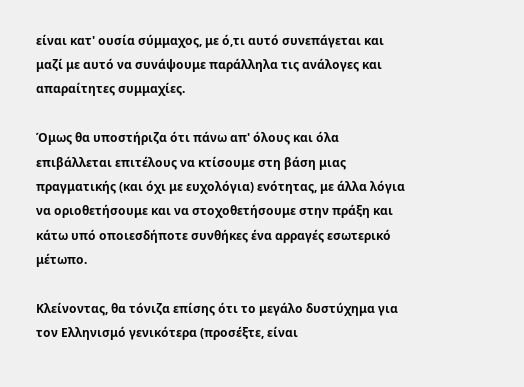είναι κατ' ουσία σύμμαχος, με ό,τι αυτό συνεπάγεται και μαζί με αυτό να συνάψουμε παράλληλα τις ανάλογες και απαραίτητες συμμαχίες.

Όμως θα υποστήριζα ότι πάνω απ' όλους και όλα επιβάλλεται επιτέλους να κτίσουμε στη βάση μιας πραγματικής (και όχι με ευχολόγια) ενότητας, με άλλα λόγια να οριοθετήσουμε και να στοχοθετήσουμε στην πράξη και κάτω υπό οποιεσδήποτε συνθήκες ένα αρραγές εσωτερικό μέτωπο.

Κλείνοντας, θα τόνιζα επίσης ότι το μεγάλο δυστύχημα για τον Ελληνισμό γενικότερα (προσέξτε, είναι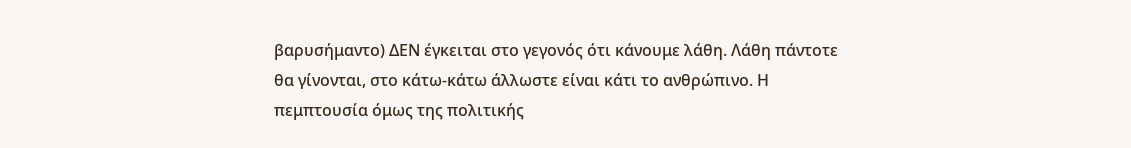βαρυσήμαντο) ΔΕΝ έγκειται στο γεγονός ότι κάνουμε λάθη. Λάθη πάντοτε θα γίνονται, στο κάτω-κάτω άλλωστε είναι κάτι το ανθρώπινο. Η πεμπτουσία όμως της πολιτικής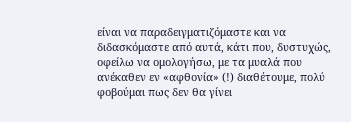είναι να παραδειγματιζόμαστε και να διδασκόμαστε από αυτά, κάτι που, δυστυχώς, οφείλω να ομολογήσω, με τα μυαλά που ανέκαθεν εν «αφθονία» (!) διαθέτουμε, πολύ φοβούμαι πως δεν θα γίνει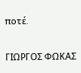ποτέ.

ΓΙΩΡΓΟΣ ΦΩΚΑΣ